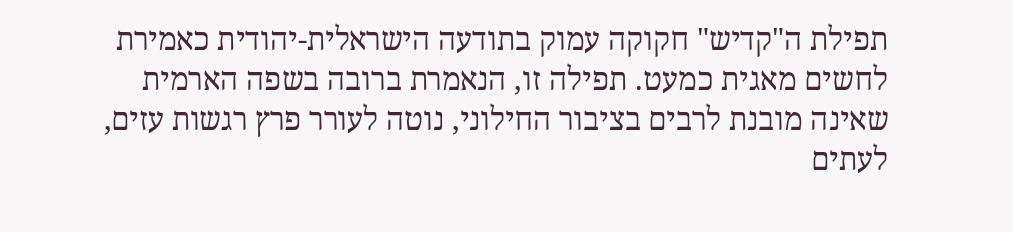תפילת ה"קדיש" חקוקה עמוק בתודעה הישראלית-יהודית כאמירת לחשים מאגית כמעט. תפילה זו, הנאמרת ברובה בשפה הארמית שאינה מובנת לרבים בציבור החילוני, נוטה לעורר פרץ רגשות עזים, לעתים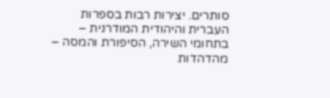סותרים. יצירות רבות בספרות העברית והיהודית המודרנית – בתחומי השירה, הסיפורת והמסה – מהדהדות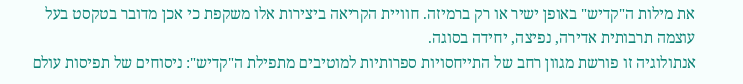את מילות ה"קדיש" באופן ישיר או רק ברמיזה. חוויית הקריאה ביצירות אלו משקפת כי אכן מדובר בטקסט בעל עוצמה תרבותית אדירה, נפיצה, יחידה בסוגה.
אנתולוגיה זו פורשת מגוון רחב של התייחסויות ספרותיות למוטיבים מתפילת ה"קדיש": ניסוחים של תפיסות עולם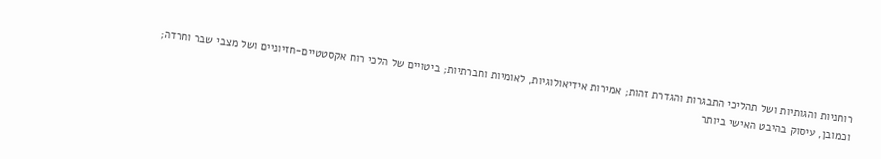רוחניות והגותיות ושל תהליכי התבגרות והגדרת זהות; אמירות אידיאולוגיות, לאומיות וחברתיות; ביטויים של הלכי רוח אקסטטיים-חזיוניים ושל מצבי שבר וחרדה; וכמובן, עיסוק בהיבט האישי ביותר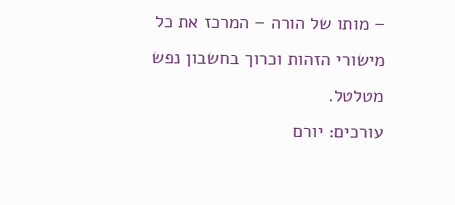– מותו של הורה – המרכז את כל מישורי הזהות וכרוך בחשבון נפש מטלטל.
עורכים: יורם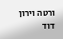ורטה וירון דוד